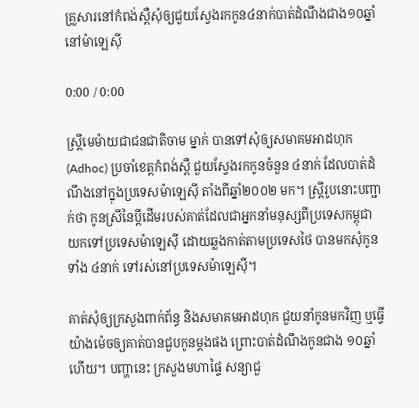គ្រួសារនៅកំពង់ស្ពឺសុំឲ្យជួយស្វែងរកកូន៤នាក់បាត់ដំណឹងជាង១០ឆ្នាំនៅម៉ាឡេស៊ី

0:00 / 0:00

ស្ត្រីមេម៉ាយជាជនជាតិចាម ម្នាក់ បានទៅសុំឲ្យសមាគមអាដហុក (Adhoc) ប្រចាំខេត្តកំពង់ស្ពឺ ជួយស្វែងរកកូនចំនួន ៤នាក់ ដែលបាត់ដំណឹងនៅក្នុងប្រទេសម៉ាឡេស៊ី តាំងពីឆ្នាំ២០០២ មក។ ស្ត្រីរូបនោះបញ្ជាក់ថា កូនស្រីនៃប្ដីដើមរបស់គាត់ដែលជាអ្នកនាំមនុស្សពីប្រទេសកម្ពុជា យកទៅប្រទេសម៉ាឡេស៊ី ដោយឆ្លងកាត់តាមប្រទេសថៃ បានមកសុំកូនទាំង ៤នាក់ ទៅរស់នៅប្រទេសម៉ាឡេស៊ី។

គាត់សុំឲ្យក្រសួងពាក់ព័ន្ធ និងសមាគមអាដហុក ជួយនាំកូនមកវិញ ឬធ្វើយ៉ាងម៉េចឲ្យគាត់បានជួបកូនម្តងផង ព្រោះបាត់ដំណឹងកូនជាង ១០ឆ្នាំហើយ។ បញ្ហានេះ ក្រសួងមហាផ្ទៃ សន្យាជួ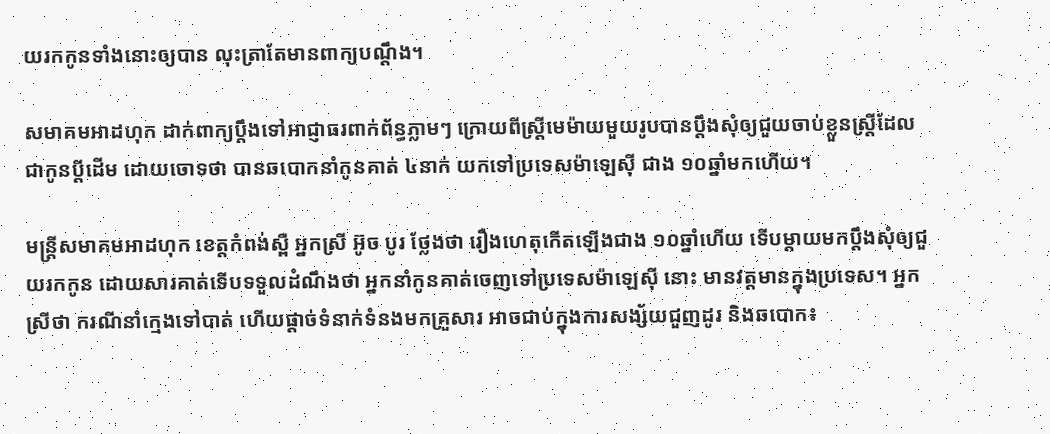យរកកូនទាំងនោះឲ្យបាន លុះត្រាតែមានពាក្យបណ្ដឹង។

សមាគមអាដហុក ដាក់ពាក្យប្ដឹងទៅអាជ្ញាធរពាក់ព័ន្ធភ្លាមៗ ក្រោយពីស្ត្រីមេម៉ាយមួយរូបបានប្ដឹងសុំឲ្យជួយចាប់ខ្លួនស្ត្រីដែលជាកូនប្ដីដើម ដោយចោទថា បានឆបោកនាំកូនគាត់ ៤នាក់ យកទៅប្រទេសម៉ាឡេស៊ី ជាង ១០ឆ្នាំមកហើយ។

មន្ត្រីសមាគមអាដហុក ខេត្តកំពង់ស្ពឺ អ្នកស្រី អ៊ូច បូរ ថ្លែងថា រឿងហេតុកើតឡើងជាង ១០ឆ្នាំហើយ ទើបម្តាយមកប្ដឹងសុំឲ្យជួយរកកូន ដោយសារគាត់ទើបទទួលដំណឹងថា អ្នកនាំកូនគាត់ចេញទៅប្រទេសម៉ាឡេស៊ី នោះ មានវត្តមានក្នុងប្រទេស។ អ្នកស្រីថា ករណីនាំក្មេងទៅបាត់ ហើយផ្តាច់ទំនាក់ទំនងមកគ្រួសារ អាចជាប់ក្នុងការសង្ស័យជួញដូរ និងឆបោក៖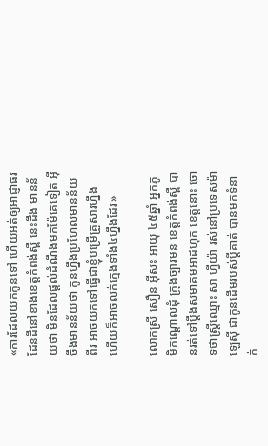«ការដែលយកកូនទៅ ហើយអត់ឲ្យអាជ្ញាធរដែនដីនៅខាងខេត្តកំពង់ស្ពឺ នេះដឹង មានន័យថា មិនដែលផ្តល់ដំណឹងមកម៉ែគេទៀត អ៊ីចឹងមានន័យថា កូនហ្នឹងប្រហែលមានន័យពីរ អាចយកទៅធ្វើជាខ្ញុំបម្រើគ្រួសារហ្នឹង ហើយក៏អាចលក់ក្មេងទាំង៤ហ្នឹងដែរ»

លោកស្រី សឿន អ៊ីសះ អាយុ ៤៥ឆ្នាំ អ្នកភូមិកណ្ដោលដុំ ក្រុងច្បារមន ខេត្តកំពង់ស្ពឺ បានរត់ទៅប្ដឹងសមាគមអាដហុក ខេត្តនោះ ចោទថាស្ត្រីឈ្មោះ សា ហ្វីយ៉ា រស់នៅប្រទេសម៉ាឡេស៊ី ជាកូនដើមរបស់ប្ដីគាត់ បានមកទំនាក់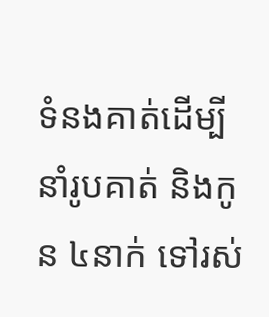ទំនងគាត់ដើម្បីនាំរូបគាត់ និងកូន ៤នាក់ ទៅរស់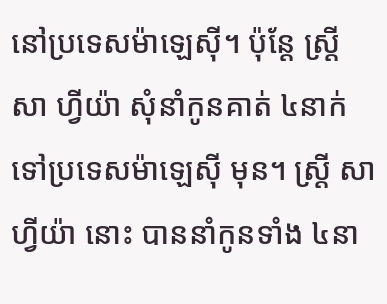នៅប្រទេសម៉ាឡេស៊ី។ ប៉ុន្តែ ស្ត្រី សា ហ្វីយ៉ា សុំនាំកូនគាត់ ៤នាក់ ទៅប្រទេសម៉ាឡេស៊ី មុន។ ស្ត្រី សា ហ្វីយ៉ា នោះ បាននាំកូនទាំង ៤នា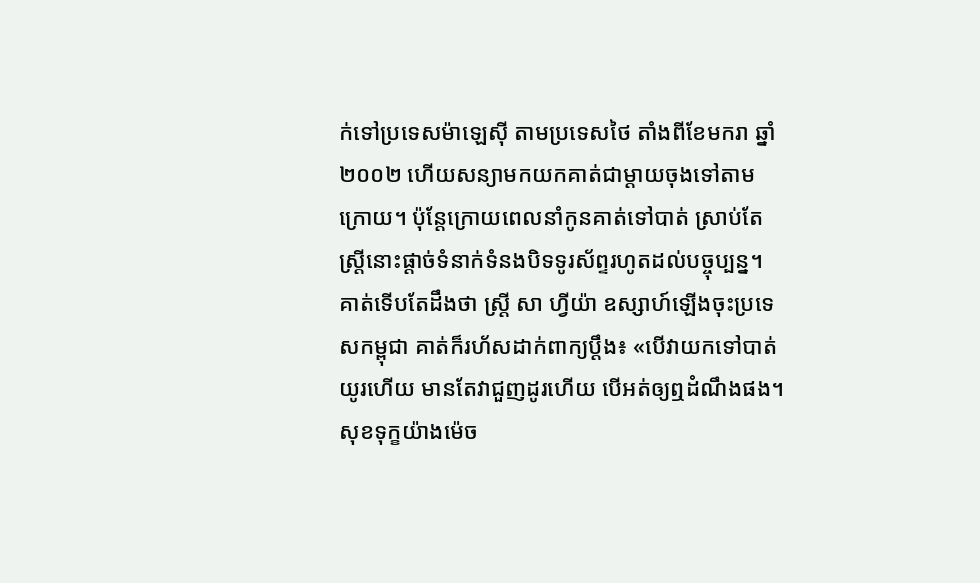ក់ទៅប្រទេសម៉ាឡេស៊ី តាមប្រទេសថៃ តាំងពីខែមករា ឆ្នាំ២០០២ ហើយសន្យាមកយកគាត់ជាម្តាយចុងទៅតាមក្រោយ។ ប៉ុន្តែក្រោយពេលនាំកូនគាត់ទៅបាត់ ស្រាប់តែស្ត្រីនោះផ្តាច់ទំនាក់ទំនងបិទទូរស័ព្ទរហូតដល់បច្ចុប្បន្ន។ គាត់ទើបតែដឹងថា ស្ត្រី សា ហ្វីយ៉ា ឧស្សាហ៍ឡើងចុះប្រទេសកម្ពុជា គាត់ក៏រហ័សដាក់ពាក្យប្ដឹង៖ «បើវាយកទៅបាត់យូរហើយ មានតែវាជួញដូរហើយ បើអត់ឲ្យឮដំណឹងផង។ សុខទុក្ខយ៉ាងម៉េច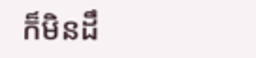ក៏មិនដឹ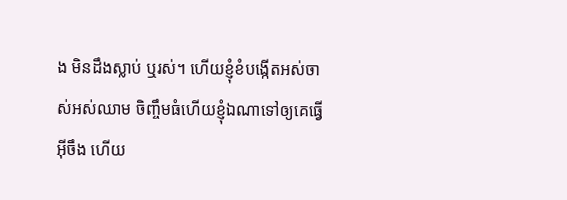ង មិនដឹងស្លាប់ ឬរស់។ ហើយខ្ញុំខំបង្កើតអស់ចាស់អស់ឈាម ចិញ្ចឹមធំហើយខ្ញុំឯណាទៅឲ្យគេធ្វើអ៊ីចឹង ហើយ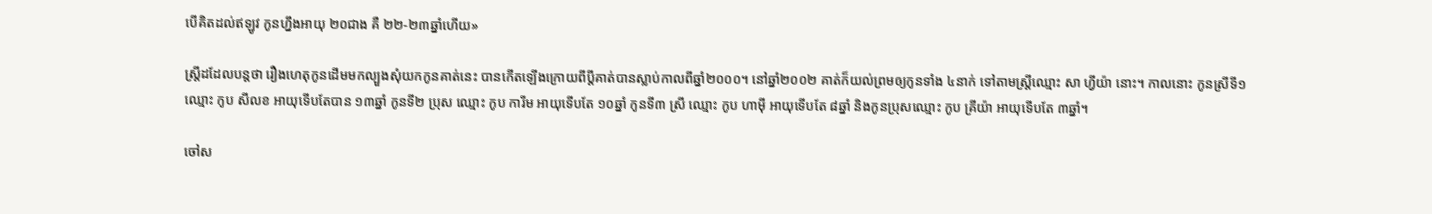បើគិតដល់ឥឡូវ កូនហ្នឹងអាយុ ២០ជាង គឺ ២២-២៣ឆ្នាំហើយ»

ស្ត្រីដដែលបន្តថា រឿងហេតុកូនដើមមកល្បួងសុំយកកូនគាត់នេះ បានកើតឡើងក្រោយពីប្ដីគាត់បានស្លាប់កាលពីឆ្នាំ២០០០។ នៅឆ្នាំ២០០២ គាត់ក៏យល់ព្រមឲ្យកូនទាំង ៤នាក់ ទៅតាមស្ត្រីឈ្មោះ សា ហ្វីយ៉ា នោះ។ កាលនោះ កូនស្រីទី១ ឈ្មោះ កូប សីលខ អាយុទើបតែបាន ១៣ឆ្នាំ កូនទី២ ប្រុស ឈ្មោះ កូប ការីម អាយុទើបតែ ១០ឆ្នាំ កូនទី៣ ស្រី ឈ្មោះ កូប ហាម៉ី អាយុទើបតែ ៨ឆ្នាំ និងកូនប្រុសឈ្មោះ កូប គ្រីយ៉ា អាយុទើបតែ ៣ឆ្នាំ។

ចៅស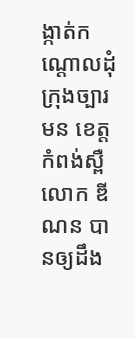ង្កាត់កណ្ដោលដុំ ក្រុងច្បារមន ខេត្តកំពង់ស្ពឺ លោក ឌី ណន បានឲ្យដឹង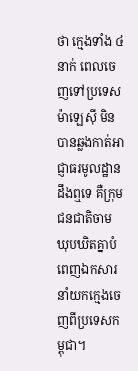ថា ក្មេងទាំង ៤នាក់ ពេលចេញទៅប្រទេសម៉ាឡេស៊ី មិនបានឆ្លងកាត់អាជ្ញាធរមូលដ្ឋានដឹងឮទេ គឺក្រុមជនជាតិចាម ឃុបឃិតគ្នាបំពេញឯកសារនាំយកក្មេងចេញពីប្រទេសកម្ពុជា។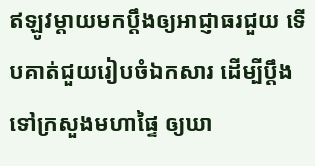ឥឡូវម្តាយមកប្ដឹងឲ្យអាជ្ញាធរជួយ ទើបគាត់ជួយរៀបចំឯកសារ ដើម្បីប្ដឹងទៅក្រសួងមហាផ្ទៃ ឲ្យឃា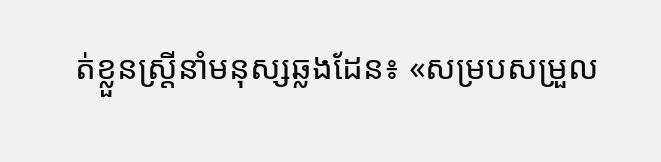ត់ខ្លួនស្ត្រីនាំមនុស្សឆ្លងដែន៖ «សម្របសម្រួល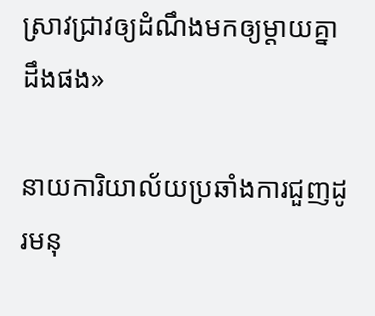ស្រាវជ្រាវឲ្យដំណឹងមកឲ្យម្តាយគ្នាដឹងផង»

នាយការិយាល័យប្រឆាំងការជួញដូរមនុ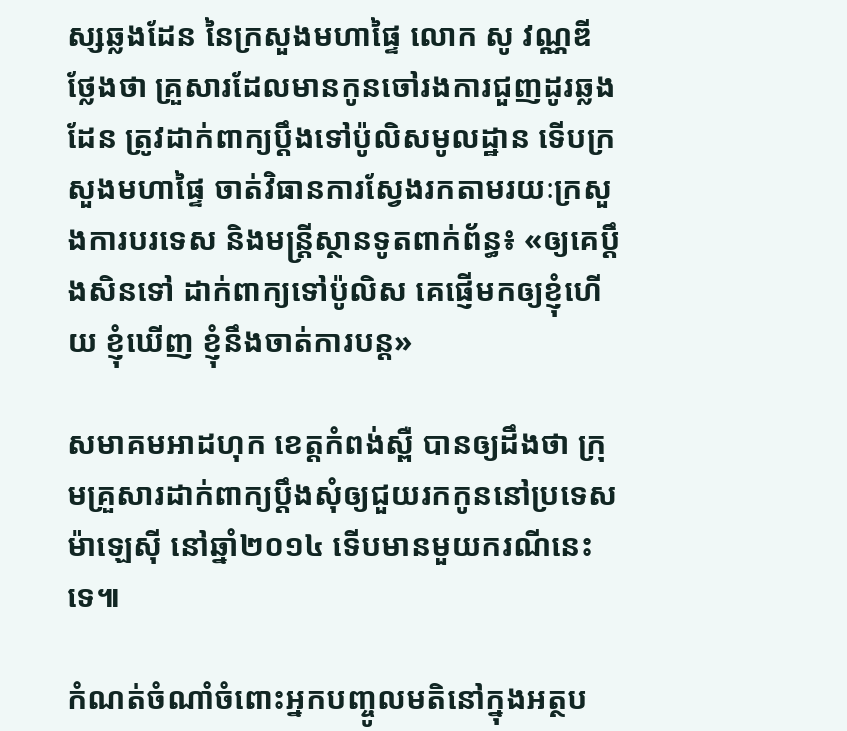ស្សឆ្លងដែន នៃក្រសួងមហាផ្ទៃ លោក សូ វណ្ណឌី ថ្លែងថា គ្រួសារដែលមានកូនចៅរងការជួញដូរឆ្លងដែន ត្រូវដាក់ពាក្យប្ដឹងទៅប៉ូលិសមូលដ្ឋាន ទើបក្រសួងមហាផ្ទៃ ចាត់វិធានការស្វែងរកតាមរយៈក្រសួងការបរទេស និងមន្ត្រីស្ថានទូតពាក់ព័ន្ធ៖ «ឲ្យគេប្ដឹងសិនទៅ ដាក់ពាក្យទៅប៉ូលិស គេផ្ញើមកឲ្យខ្ញុំហើយ ខ្ញុំឃើញ ខ្ញុំនឹងចាត់ការបន្ត»

សមាគមអាដហុក ខេត្តកំពង់ស្ពឺ បានឲ្យដឹងថា ក្រុមគ្រួសារដាក់ពាក្យប្ដឹងសុំឲ្យជួយរកកូននៅប្រទេសម៉ាឡេស៊ី នៅឆ្នាំ២០១៤ ទើបមានមួយករណីនេះទេ៕

កំណត់ចំណាំចំពោះអ្នកបញ្ចូលមតិនៅក្នុងអត្ថប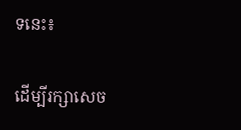ទនេះ៖

ដើម្បីរក្សាសេច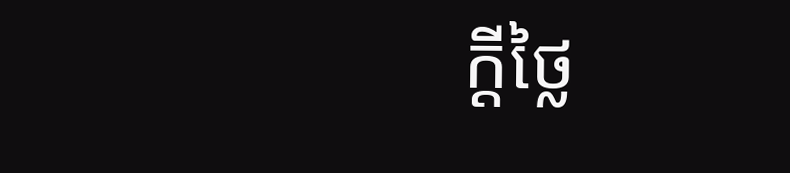ក្ដីថ្លៃ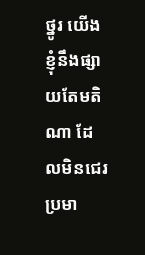ថ្នូរ យើងខ្ញុំនឹងផ្សាយតែមតិណា ដែលមិនជេរប្រមា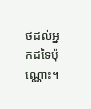ថដល់អ្នកដទៃប៉ុណ្ណោះ។